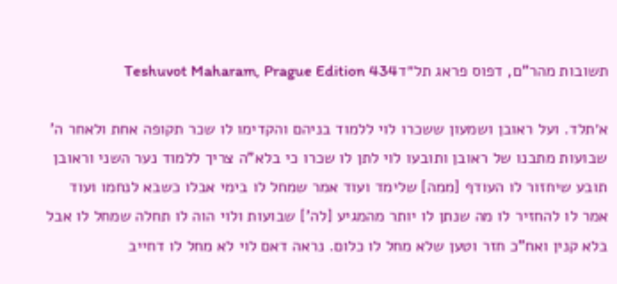תשובות מהר"ם, דפוס פראג תל״דTeshuvot Maharam, Prague Edition 434

א׳תלד. ועל ראובן ושמעון ששכרו לוי ללמוד בניהם והקדימו לו שכר תקופה אחת ולאחר ה' שבועות מתבנו של ראובן ותובעו לוי לתן לו שכרו כי בלא"ה צריך ללמוד נער השני וראובן תובע שיחזור לו העודף [ממה] שלימד ועוד אמר שמחל לו בימי אבלו כשבא לנחמו ועוד אמר לו להחזיר לו מה שנתן לו יותר מהמגיע [לה'] שבועות ולוי הוה לו תחלה שמחל לו אבל בלא קנין ואח"כ חזר וטען שלא מחל לו כלום. נראה דאם לוי לא מחל לו דחייב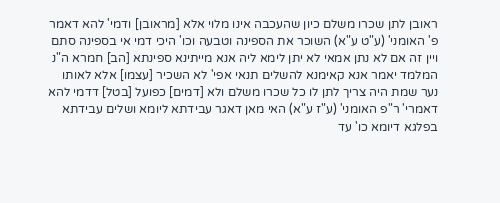ראובן לתן שכרו משלם כיון שהעכבה אינו מלוי אלא [מראובן] ודמי' להא דאמר פ' האומני' (ע"ט ע"א) השוכר את הספינה וטבעה וכו' היכי דמי אי בספינה סתם ויין זה אם לא נתן אמאי לא יתן לימא ליה אנא מייתינא ספינתא [הב] חמרא ה"נ המלמד יאמר אנא קאימנא להשלים תנאי אפי' לא השכיר [עצמו] אלא לאותו נער שמת היה צריך לתן לו כל שכרו משלם ולא [דמים] כפועל [בטל] דדמי להא דאמרי' ר"פ האומני' (ע"ז ע"א) האי מאן דאגר עבידתא ליומא ושלים עבידתא בפלגא דיומא כו' עד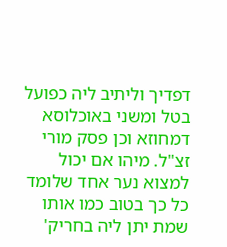דפדיך וליתיב ליה כפועל בטל ומשני באוכלוסא דמחוזא וכן פסק מורי זצ"ל. מיהו אם יכול למצוא נער אחד שלומד כל כך בטוב כמו אותו שמת יתן ליה בחריק'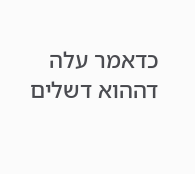כדאמר עלה דההוא דשלים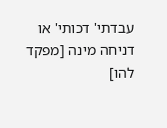עבדתי' דכותי' או דניחה מינה [מפקד להו]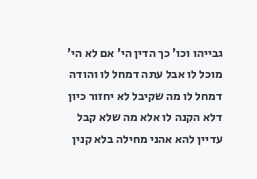גבייהו וכו' כך הדין הי' אם לא הי' מוכל לו אבל עתה דמחל לו והודה דמחל לו מה שקיבל לא יחזור כיון דלא הקנה לו אלא מה שלא קבל עדיין להא אהני מחילה בלא קנין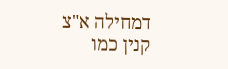דמחילה א"צ קנין כמו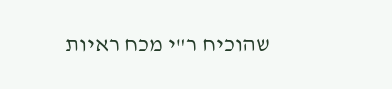שהוכיח ר"י מכח ראיות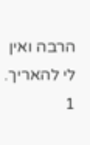הרבה ואין לי להאריך.
1